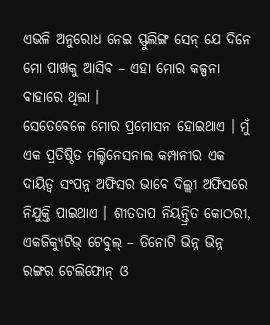ଏଭଳି ଅନୁରୋଧ ନେଇ ସ୍ଫୁଲିଙ୍ଗ ସେନ୍ ଯେ ଦିନେ ମୋ ପାଖକୁ ଆସିବ – ଏହା ମୋର କଳ୍ପନା ବାହାରେ ଥିଲା ।
ସେତେବେଳେ ମୋର ପ୍ରମୋସନ ହୋଇଥାଏ । ମୁଁ ଏକ ପ୍ରତିଷ୍ଠିତ ମଲ୍ଟିନେସନାଲ କମ୍ପାନୀର ଏକ ଦାୟିତ୍ୱ ସଂପନ୍ନ ଅଫିସର ଭାବେ ଦିଲ୍ଲୀ ଅଫିସରେ ନିଯୁକ୍ତି ପାଇଥାଏ । ଶୀତତାପ ନିୟନ୍ତ୍ରିତ କୋଠରୀ, ଏକଜିକ୍ୟୁଟିଭ୍ ଟେବୁଲ୍ – ତିନୋଟି ଭିନ୍ନ ଭିନ୍ନ ରଙ୍ଗର ଟେଲିଫୋନ୍ ଓ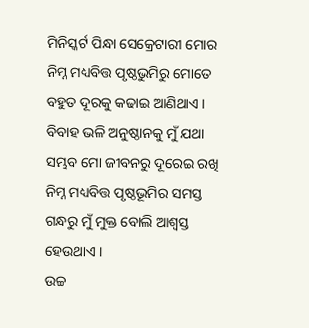ମିନିସ୍କର୍ଟ ପିନ୍ଧା ସେକ୍ରେଟାରୀ ମୋର ନିମ୍ନ ମଧ୍ୟବିତ୍ତ ପୃଷ୍ଠଭୁମିରୁ ମୋତେ ବହୁତ ଦୂରକୁ କଢାଇ ଆଣିଥାଏ । ବିବାହ ଭଳି ଅନୁଷ୍ଠାନକୁ ମୁଁ ଯଥା ସମ୍ଭବ ମୋ ଜୀବନରୁ ଦୂରେଇ ରଖି ନିମ୍ନ ମଧ୍ୟବିତ୍ତ ପୃଷ୍ଠଭୂମିର ସମସ୍ତ ଗନ୍ଧରୁ ମୁଁ ମୁକ୍ତ ବୋଲି ଆଶ୍ୱସ୍ତ ହେଉଥାଏ ।
ଉଚ୍ଚ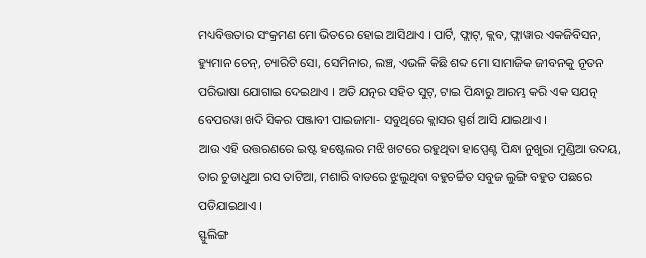ମଧ୍ୟବିତ୍ତତାର ସଂକ୍ରମଣ ମୋ ଭିତରେ ହୋଇ ଆସିଥାଏ । ପାର୍ଟି, ଫ୍ଲାଟ୍, କ୍ଲବ, ଫ୍ଲାୱାର ଏକଜିବିସନ, ହ୍ୟୁମାନ ଚେନ୍, ଚ୍ୟାରିଟି ସୋ, ସେମିନାର, ଲଞ୍ଚ, ଏଭଳି କିଛି ଶବ୍ଦ ମୋ ସାମାଜିକ ଜୀବନକୁ ନୂତନ ପରିଭାଷା ଯୋଗାଇ ଦେଇଥାଏ । ଅତି ଯତ୍ନର ସହିତ ସୁଟ୍, ଟାଇ ପିନ୍ଧାରୁ ଆରମ୍ଭ କରି ଏକ ସଯତ୍ନ ବେପରୱା ଖଦି ସିକର ପଞ୍ଜାବୀ ପାଇଜାମା- ସବୁଥିରେ କ୍ଲାସର ସ୍ପର୍ଶ ଆସି ଯାଇଥାଏ ।
ଆଉ ଏହି ଉତ୍ତରଣରେ ଇଷ୍ଟ ହଷ୍ଟେଲର ମଝି ଖଟରେ ରହୁଥିବା ହାପ୍ପେଣ୍ଟ ପିନ୍ଧା ନୁଖୁରା ମୁଣ୍ଡିଆ ଉଦୟ, ତାର ଚୁଡାଧୁଆ ରସ ତାଟିଆ, ମଶାରି ବାଡରେ ଝୁଲୁଥିବା ବହୁଚର୍ଚ୍ଚିତ ସବୁଜ ଲୁଙ୍ଗି ବହୁତ ପଛରେ ପଡିଯାଇଥାଏ ।
ସ୍ଫୁଲିଙ୍ଗ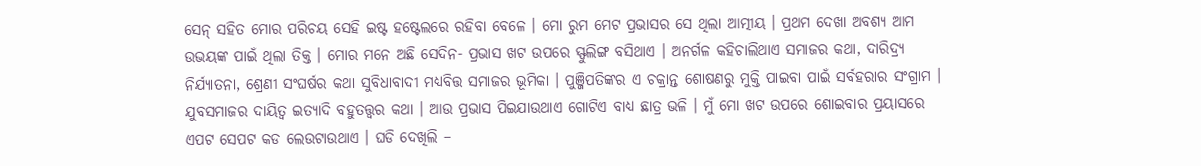ସେନ୍ ସହିତ ମୋର ପରିଚୟ ସେହି ଇଷ୍ଟ ହଷ୍ଟେଲରେ ରହିବା ବେଳେ । ମୋ ରୁମ ମେଟ ପ୍ରଭାସର ସେ ଥିଲା ଆତ୍ମୀୟ । ପ୍ରଥମ ଦେଖା ଅବଶ୍ୟ ଆମ ଉଭୟଙ୍କ ପାଇଁ ଥିଲା ତିକ୍ତ । ମୋର ମନେ ଅଛି ସେଦିନ- ପ୍ରଭାସ ଖଟ ଉପରେ ସ୍ଫୁଲିଙ୍ଗ ବସିଥାଏ । ଅନର୍ଗଳ କହିଚାଲିଥାଏ ସମାଜର କଥା, ଦାରିଦ୍ର୍ୟ ନିର୍ଯ୍ୟାତନା, ଶ୍ରେଣୀ ସଂଘର୍ଷର କଥା ସୁବିଧାବାଦୀ ମଧ୍ୟବିତ୍ତ ସମାଜର ଭୂମିକା । ପୁଞ୍ଜିପତିଙ୍କର ଏ ଚକ୍ରାନ୍ତ ଶୋଷଣରୁ ମୁକ୍ତି ପାଇବା ପାଇଁ ସର୍ବହରାର ସଂଗ୍ରାମ । ଯୁବସମାଜର ଦାୟିତ୍ୱ ଇତ୍ୟାଦି ବହୁତତ୍ତ୍ୱର କଥା । ଆଉ ପ୍ରଭାସ ପିଇଯାଉଥାଏ ଗୋଟିଏ ବାଧ୍ୟ ଛାତ୍ର ଭଳି । ମୁଁ ମୋ ଖଟ ଉପରେ ଶୋଇବାର ପ୍ରୟାସରେ ଏପଟ ସେପଟ କଡ ଲେଉଟାଉଥାଏ । ଘଡି ଦେଖିଲି –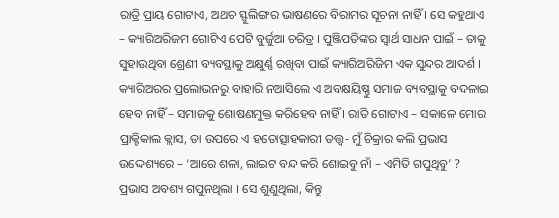ରାତ୍ରି ପ୍ରାୟ ଗୋଟାଏ, ଅଥଚ ସ୍ଫୁଲିଙ୍ଗର ଭାଷଣରେ ବିରାମର ସୂଚନା ନାହିଁ । ସେ କହୁଥାଏ – କ୍ୟାରିଅରିଜମ ଗୋଟିଏ ପେଟି ବୁର୍ଜୁଆ ଚରିତ୍ର । ପୁଞ୍ଜିପତିଙ୍କର ସ୍ୱାର୍ଥ ସାଧନ ପାଇଁ – ତାକୁ ସୁହାଉଥିବା ଶ୍ରେଣୀ ବ୍ୟବସ୍ଥାକୁ ଅକ୍ଷୁର୍ଣ୍ଣ ରଖିବା ପାଇଁ କ୍ୟାରିଅରିଜିମ ଏକ ସୁନ୍ଦର ଆଦର୍ଶ । କ୍ୟାରିଅରର ପ୍ରଲୋଭନରୁ ବାହାରି ନଆସିଲେ ଏ ଅବକ୍ଷୟିଷ୍ଣୁ ସମାଜ ବ୍ୟବସ୍ଥାକୁ ବଦଳାଇ ହେବ ନାହିଁ – ସମାଜକୁ ଶୋଷଣମୁକ୍ତ କରିହେବ ନାହିଁ । ରାତି ଗୋଟାଏ – ସକାଳେ ମୋର ପ୍ରାକ୍ଟିକାଲ କ୍ଲାସ, ତା ଉପରେ ଏ ହତୋତ୍ସାହକାରୀ ତତ୍ତ୍ୱ- ମୁଁ ଚିକ୍ରାର କଲି ପ୍ରଭାସ ଉଦ୍ଦେଶ୍ୟରେ – ‘ଆରେ ଶଳା, ଲାଇଟ ବନ୍ଦ କରି ଶୋଇବୁ ନାଁ – ଏମିତି ଗପୁଥିବୁ’ ? ପ୍ରଭାସ ଅବଶ୍ୟ ଗପୁନଥିଲା । ସେ ଶୁଣୁଥିଲା, କିନ୍ତୁ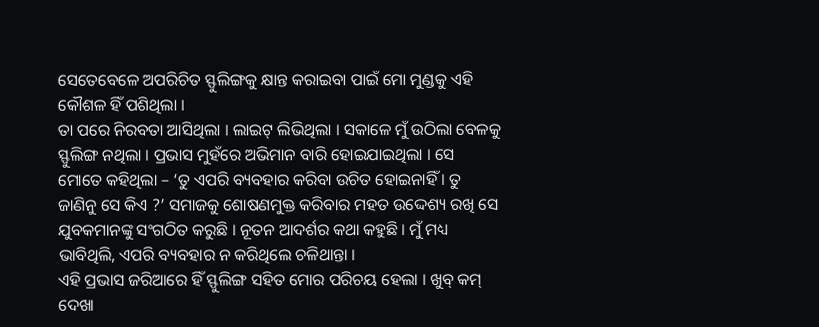ସେତେବେଳେ ଅପରିଚିତ ସ୍ଫୁଲିଙ୍ଗକୁ କ୍ଷାନ୍ତ କରାଇବା ପାଇଁ ମୋ ମୁଣ୍ଡକୁ ଏହି କୌଶଳ ହିଁ ପଶିଥିଲା ।
ତା ପରେ ନିରବତା ଆସିଥିଲା । ଲାଇଟ୍ ଲିଭିଥିଲା । ସକାଳେ ମୁଁ ଉଠିଲା ବେଳକୁ ସ୍ଫୁଲିଙ୍ଗ ନଥିଲା । ପ୍ରଭାସ ମୁହଁରେ ଅଭିମାନ ବାରି ହୋଇଯାଇଥିଲା । ସେ ମୋତେ କହିଥିଲା – ‘ତୁ ଏପରି ବ୍ୟବହାର କରିବା ଉଚିତ ହୋଇନାହିଁ । ତୁ ଜାଣିନୁ ସେ କିଏ ?’ ସମାଜକୁ ଶୋଷଣମୁକ୍ତ କରିବାର ମହତ ଉଦ୍ଦେଶ୍ୟ ରଖି ସେ ଯୁବକମାନଙ୍କୁ ସଂଗଠିତ କରୁଛି । ନୂତନ ଆଦର୍ଶର କଥା କହୁଛି । ମୁଁ ମଧ୍ୟ ଭାବିଥିଲି, ଏପରି ବ୍ୟବହାର ନ କରିଥିଲେ ଚଳିଥାନ୍ତା ।
ଏହି ପ୍ରଭାସ ଜରିଆରେ ହିଁ ସ୍ଫୁଲିଙ୍ଗ ସହିତ ମୋର ପରିଚୟ ହେଲା । ଖୁବ୍ କମ୍ ଦେଖା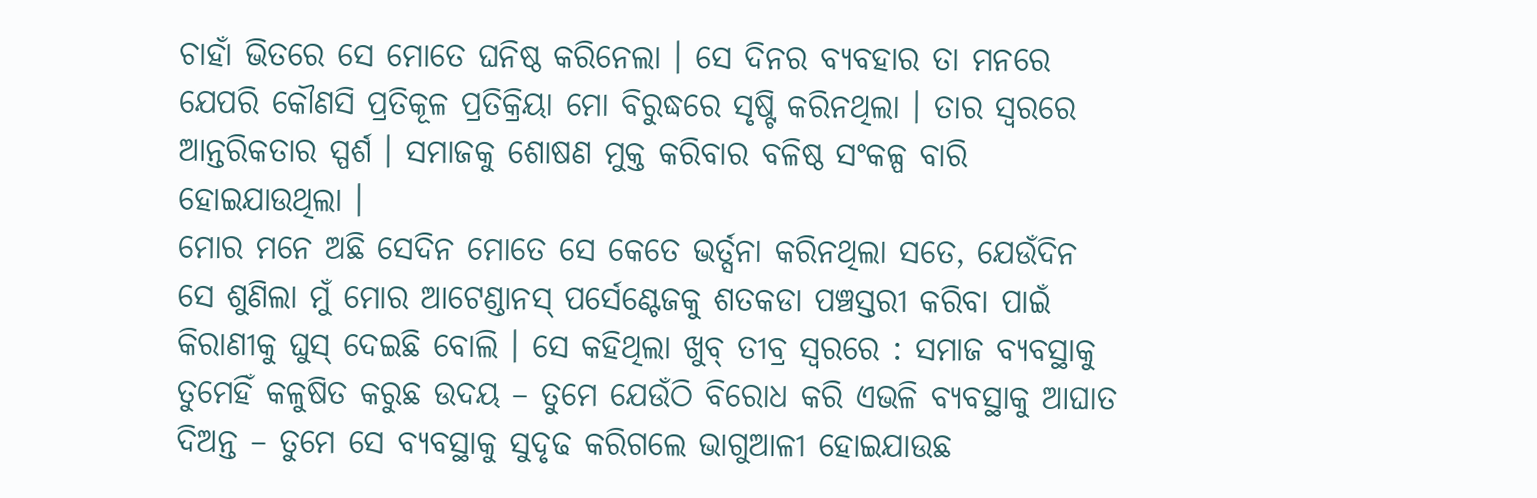ଚାହାଁ ଭିତରେ ସେ ମୋତେ ଘନିଷ୍ଠ କରିନେଲା । ସେ ଦିନର ବ୍ୟବହାର ତା ମନରେ ଯେପରି କୌଣସି ପ୍ରତିକୂଳ ପ୍ରତିକ୍ରିୟା ମୋ ବିରୁଦ୍ଧରେ ସୃଷ୍ଟି କରିନଥିଲା । ତାର ସ୍ୱରରେ ଆନ୍ତରିକତାର ସ୍ପର୍ଶ । ସମାଜକୁ ଶୋଷଣ ମୁକ୍ତ କରିବାର ବଳିଷ୍ଠ ସଂକଳ୍ପ ବାରି ହୋଇଯାଉଥିଲା ।
ମୋର ମନେ ଅଛି ସେଦିନ ମୋତେ ସେ କେତେ ଭର୍ତ୍ସନା କରିନଥିଲା ସତେ, ଯେଉଁଦିନ ସେ ଶୁଣିଲା ମୁଁ ମୋର ଆଟେଣ୍ଡାନସ୍ ପର୍ସେଣ୍ଟେଜକୁ ଶତକଡା ପଞ୍ଚସ୍ତରୀ କରିବା ପାଇଁ କିରାଣୀକୁ ଘୁସ୍ ଦେଇଛି ବୋଲି । ସେ କହିଥିଲା ଖୁବ୍ ତୀବ୍ର ସ୍ୱରରେ : ସମାଜ ବ୍ୟବସ୍ଥାକୁ ତୁମେହିଁ କଳୁଷିତ କରୁଛ ଉଦୟ – ତୁମେ ଯେଉଁଠି ବିରୋଧ କରି ଏଭଳି ବ୍ୟବସ୍ଥାକୁ ଆଘାତ ଦିଅନ୍ତ – ତୁମେ ସେ ବ୍ୟବସ୍ଥାକୁ ସୁଦୃଢ କରିଗଲେ ଭାଗୁଆଳୀ ହୋଇଯାଉଛ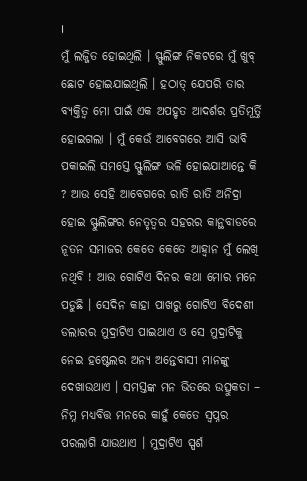।
ମୁଁ ଲଜ୍ଜିତ ହୋଇଥିଲି । ସ୍ଫୁଲିଙ୍ଗ ନିକଟରେ ମୁଁ ଖୁବ୍ ଛୋଟ ହୋଇଯାଇଥିଲି । ହଠାତ୍ ଯେପରି ତାର ବ୍ୟକ୍ତିତ୍ୱ ମୋ ପାଇଁ ଏକ ଅପହୃତ ଆଦର୍ଶର ପ୍ରତିମୂର୍ତ୍ତି ହୋଇଗଲା । ମୁଁ କେଉଁ ଆବେଗରେ ଆସି ଭାବି ପକାଇଲି ସମସ୍ତେ ସ୍ଫୁଲିଙ୍ଗ ଭଳି ହୋଇଯାଆନ୍ତେ କି ? ଆଉ ସେହି ଆବେଗରେ ରାତି ରାତି ଅନିଦ୍ରା ହୋଇ ସ୍ଫୁଲିଙ୍ଗର ନେତୃତ୍ୱର ସହରର କାନ୍ଥବାଡରେ ନୂତନ ସମାଜର କେତେ କେତେ ଆହ୍ୱାନ ମୁଁ ଲେଖି ନଥିବି ! ଆଉ ଗୋଟିଏ ଦିନର କଥା ମୋର ମନେ ପଡୁଛି । ସେଦିନ କାହା ପାଖରୁ ଗୋଟିଏ ବିଦେଶୀ ଡଲାରର ମୁଦ୍ରାଟିଏ ପାଇଥାଏ ଓ ସେ ମୁଦ୍ରାଟିକୁ ନେଇ ହଷ୍ଟେଲର ଅନ୍ୟ ଅନ୍ତେବାସୀ ମାନଙ୍କୁ ଦେଖାଉଥାଏ । ସମସ୍ତଙ୍କ ମନ ଭିତରେ ଉତ୍ସୁକତା – ନିମ୍ନ ମଧ୍ୟବିତ୍ତ ମନରେ କାହୁଁ କେତେ ସ୍ୱପ୍ନର ପରଲାଗି ଯାଉଥାଏ । ମୁଦ୍ରାଟିଏ ସ୍ପର୍ଶ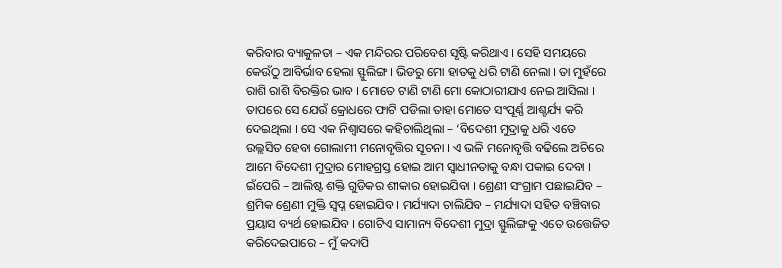କରିବାର ବ୍ୟାକୁଳତା – ଏକ ମନ୍ଦିରର ପରିବେଶ ସୃଷ୍ଟି କରିଥାଏ । ସେହି ସମୟରେ କେଉଁଠୁ ଆବିର୍ଭାବ ହେଲା ସ୍ଫୁଲିଙ୍ଗ । ଭିଡରୁ ମୋ ହାତକୁ ଧରି ଟାଣି ନେଲା । ତା ମୁହଁରେ ରାଶି ରାଶି ବିରକ୍ତିର ଭାବ । ମୋତେ ଟାଣି ଟାଣି ମୋ କୋଠାରୀଯାଏ ନେଇ ଆସିଲା । ତାପରେ ସେ ଯେଉଁ କ୍ରୋଧରେ ଫାଟି ପଡିଲା ତାହା ମୋତେ ସଂପୂର୍ଣ୍ଣ ଆଶ୍ଚର୍ଯ୍ୟ କରି ଦେଇଥିଲା । ସେ ଏକ ନିଶ୍ୱାସରେ କହିଚାଲିଥିଲା – ‘ବିଦେଶୀ ମୁଦ୍ରାକୁ ଧରି ଏତେ ଉଲ୍ଲସିତ ହେବା ଗୋଲାମୀ ମନୋବୃତ୍ତିର ସୂଚନା । ଏ ଭଳି ମନୋବୃତ୍ତି ବଢିଲେ ଅଚିରେ ଆମେ ବିଦେଶୀ ମୁଦ୍ରାର ମୋହଗ୍ରସ୍ତ ହୋଇ ଆମ ସ୍ୱାଧୀନତାକୁ ବନ୍ଧା ପକାଇ ଦେବା । ଇଁପେରି – ଆଲିଷ୍ଟ ଶକ୍ତି ଗୁଡିକର ଶୀକାର ହୋଇଯିବା । ଶ୍ରେଣୀ ସଂଗ୍ରାମ ପଛାଇଯିବ – ଶ୍ରମିକ ଶ୍ରେଣୀ ମୁକ୍ତି ସ୍ୱପ୍ନ ହୋଇଯିବ । ମର୍ଯ୍ୟାଦା ଚାଲିଯିବ – ମର୍ଯ୍ୟାଦା ସହିତ ବଞ୍ଚିବାର ପ୍ରୟାସ ବ୍ୟର୍ଥ ହୋଇଯିବ । ଗୋଟିଏ ସାମାନ୍ୟ ବିଦେଶୀ ମୁଦ୍ରା ସ୍ଫୁଲିଙ୍ଗକୁ ଏତେ ଉତ୍ତେଜିତ କରିଦେଇପାରେ – ମୁଁ କଦାପି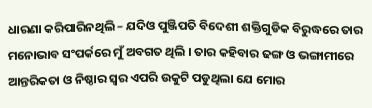ଧାରଣା କରିପାରିନଥିଲି – ଯଦିଓ ପୁଞ୍ଜିପତି ବିଦେଶୀ ଶକ୍ତିଗୁଡିକ ବିରୁଦ୍ଧରେ ତାର ମନୋଭାବ ସଂପର୍କରେ ମୁଁ ଅବଗତ ଥିଲି । ତାର କହିବାର ଢଙ୍ଗ ଓ ଭଙ୍ଗାମୀରେ ଆନ୍ତରିକତା ଓ ନିଷ୍ଠାର ସ୍ୱର ଏପରି ଉକୁଟି ପଡୁଥିଲା ଯେ ମୋର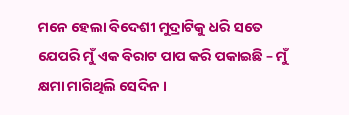ମନେ ହେଲା ବିଦେଶୀ ମୁଦ୍ରାଟିକୁ ଧରି ସତେ ଯେପରି ମୁଁ ଏକ ବିରାଟ ପାପ କରି ପକାଇଛି – ମୁଁ କ୍ଷମା ମାଗିଥିଲି ସେଦିନ ।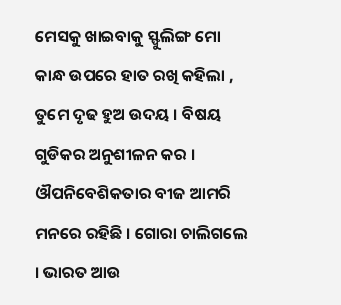ମେସକୁ ଖାଇବାକୁ ସ୍ଫୁଲିଙ୍ଗ ମୋ କାନ୍ଧ ଉପରେ ହାତ ରଖି କହିଲା , ତୁମେ ଦୃଢ ହୁଅ ଉଦୟ । ବିଷୟ ଗୁଡିକର ଅନୁଶୀଳନ କର । ଔପନିବେଶିକତାର ବୀଜ ଆମରି ମନରେ ରହିଛି । ଗୋରା ଚାଲିଗଲେ । ଭାରତ ଆଉ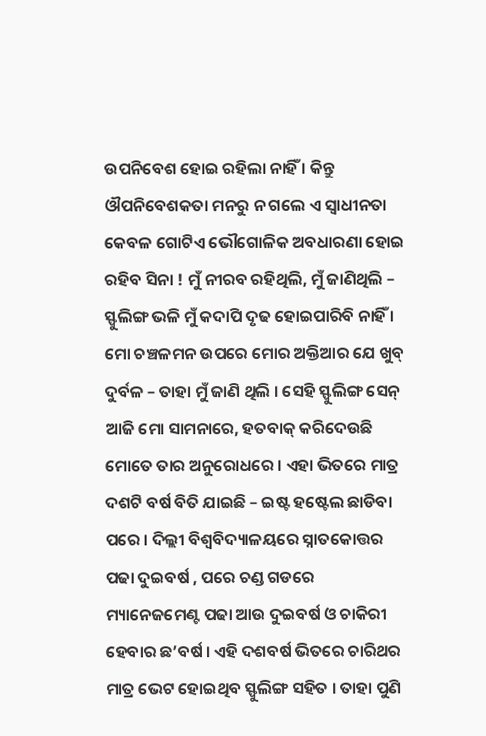ଉପନିବେଶ ହୋଇ ରହିଲା ନାହିଁ । କିନ୍ତୁ ଔପନିବେଶକତା ମନରୁ ନ ଗଲେ ଏ ସ୍ୱାଧୀନତା କେବଳ ଗୋଟିଏ ଭୌଗୋଳିକ ଅବଧାରଣା ହୋଇ ରହିବ ସିନା ! ମୁଁ ନୀରବ ରହିଥିଲି, ମୁଁ ଜାଣିଥିଲି – ସ୍ଫୁଲିଙ୍ଗ ଭଳି ମୁଁ କଦାପି ଦୃଢ ହୋଇପାରିବି ନାହିଁ । ମୋ ଚଞ୍ଚଳମନ ଉପରେ ମୋର ଅକ୍ତିଆର ଯେ ଖୁବ୍ ଦୁର୍ବଳ – ତାହା ମୁଁ ଜାଣି ଥିଲି । ସେହି ସ୍ଫୁଲିଙ୍ଗ ସେନ୍ ଆଜି ମୋ ସାମନାରେ, ହତବାକ୍ କରିଦେଉଛି ମୋତେ ତାର ଅନୁରୋଧରେ । ଏହା ଭିତରେ ମାତ୍ର ଦଶଟି ବର୍ଷ ବିତି ଯାଇଛି – ଇଷ୍ଟ ହଷ୍ଟେଲ ଛାଡିବା ପରେ । ଦିଲ୍ଲୀ ବିଶ୍ୱବିଦ୍ୟାଳୟରେ ସ୍ନାତକୋତ୍ତର ପଢା ଦୁଇବର୍ଷ , ପରେ ଚଣ୍ଡ ଗଡରେ ମ୍ୟାନେଜମେଣ୍ଟ ପଢା ଆଉ ଦୁଇବର୍ଷ ଓ ଚାକିରୀ ହେବାର ଛ’ବର୍ଷ । ଏହି ଦଶବର୍ଷ ଭିତରେ ଚାରିଥର ମାତ୍ର ଭେଟ ହୋଇଥିବ ସ୍ଫୁଲିଙ୍ଗ ସହିତ । ତାହା ପୁଣି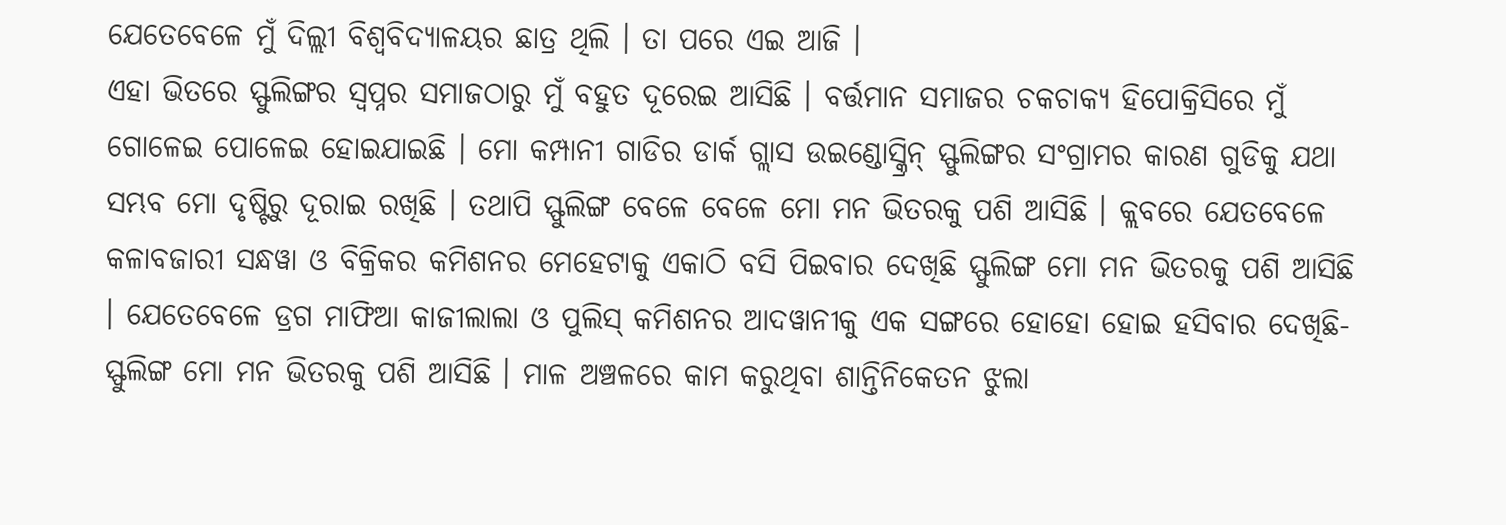ଯେତେବେଳେ ମୁଁ ଦିଲ୍ଲୀ ବିଶ୍ୱବିଦ୍ୟାଳୟର ଛାତ୍ର ଥିଲି । ତା ପରେ ଏଇ ଆଜି ।
ଏହା ଭିତରେ ସ୍ଫୁଲିଙ୍ଗର ସ୍ୱପ୍ନର ସମାଜଠାରୁ ମୁଁ ବହୁତ ଦୂରେଇ ଆସିଛି । ବର୍ତ୍ତମାନ ସମାଜର ଚକଚାକ୍ୟ ହିପୋକ୍ରିସିରେ ମୁଁ ଗୋଳେଇ ପୋଳେଇ ହୋଇଯାଇଛି । ମୋ କମ୍ପାନୀ ଗାଡିର ଡାର୍କ ଗ୍ଲାସ ଉଇଣ୍ଡୋସ୍କ୍ରିନ୍ ସ୍ଫୁଲିଙ୍ଗର ସଂଗ୍ରାମର କାରଣ ଗୁଡିକୁ ଯଥା ସମ୍ଭବ ମୋ ଦୃଷ୍ଟିରୁ ଦୂରାଇ ରଖିଛି । ତଥାପି ସ୍ଫୁଲିଙ୍ଗ ବେଳେ ବେଳେ ମୋ ମନ ଭିତରକୁ ପଶି ଆସିଛି । କ୍ଲବରେ ଯେତବେଳେ କଳାବଜାରୀ ସନ୍ଧୱା ଓ ବିକ୍ରିକର କମିଶନର ମେହେଟାକୁ ଏକାଠି ବସି ପିଇବାର ଦେଖିଛି ସ୍ଫୁଲିଙ୍ଗ ମୋ ମନ ଭିତରକୁ ପଶି ଆସିଛି । ଯେତେବେଳେ ଡ୍ରଗ ମାଫିଆ କାଜୀଲାଲା ଓ ପୁଲିସ୍ କମିଶନର ଆଦୱାନୀକୁ ଏକ ସଙ୍ଗରେ ହୋହୋ ହୋଇ ହସିବାର ଦେଖିଛି- ସ୍ଫୁଲିଙ୍ଗ ମୋ ମନ ଭିତରକୁ ପଶି ଆସିଛି । ମାଳ ଅଞ୍ଚଳରେ କାମ କରୁଥିବା ଶାନ୍ତିନିକେତନ ଝୁଲା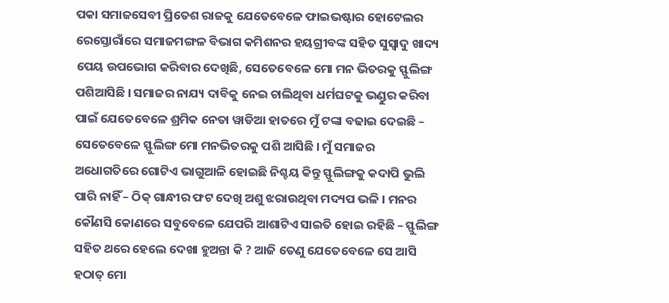ପକା ସମାଜସେବୀ ପ୍ରିତେଶ ରାଜକୁ ଯେତେବେଳେ ଫାଇଭଷ୍ଟାର ହୋଟେଲର ରେସ୍ତୋରାଁରେ ସମାଜମଙ୍ଗଳ ବିଭାଗ କମିଶନର ହୟଗ୍ରୀବଙ୍କ ସହିତ ସୁସ୍ୱାଦୁ ଖାଦ୍ୟ ପେୟ ଉପଭୋଗ କରିବାର ଦେଖିଛି, ସେତେବେଳେ ମୋ ମନ ଭିତରକୁ ସ୍ଫୁଲିଙ୍ଗ ପଶିଆସିଛି । ସମାଜର ନାଯ୍ୟ ଦାବିକୁ ନେଇ ଚାଲିଥିବା ଧର୍ମଘଟକୁ ଭଣ୍ଡୁର କରିବା ପାଇଁ ଯେତେବେଳେ ଶ୍ରମିକ ନେତା ୱାଡିଆ ହାତରେ ମୁଁ ଟଙ୍କା ବଢାଇ ଦେଇଛି – ସେତେବେଳେ ସ୍ଫୁଲିଙ୍ଗ ମୋ ମନଭିତରକୁ ପଶି ଆସିଛି । ମୁଁ ସମାଜର ଅଧୋଗତିରେ ଗୋଟିଏ ଭାଗୁଆଳି ହୋଇଛି ନିଶ୍ଚୟ କିନ୍ତୁ ସ୍ଫୁଲିଙ୍ଗକୁ କଦାପି ଭୁଲି ପାରି ନାହିଁ – ଠିକ୍ ଗାନ୍ଧୀର ଫଟ ଦେଖି ଅଶୁ ଝରାଉଥିବା ମଦ୍ୟପ ଭଳି । ମନର କୌଣସି କୋଣରେ ସବୁବେଳେ ଯେପରି ଆଶାଟିଏ ସାଇତି ହୋଇ ରହିଛି – ସ୍ଫୁଲିଙ୍ଗ ସହିତ ଥରେ ହେଲେ ଦେଖା ହୁଅନ୍ତା କି ? ଆଜି ତେଣୁ ଯେତେବେଳେ ସେ ଆସି ହଠାତ୍ ମୋ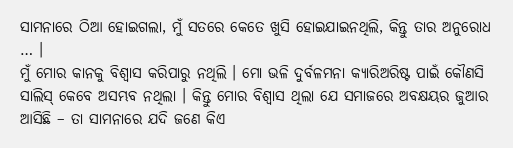ସାମନାରେ ଠିଆ ହୋଇଗଲା, ମୁଁ ସତରେ କେତେ ଖୁସି ହୋଇଯାଇନଥିଲି, କିନ୍ତୁ ତାର ଅନୁରୋଧ … ।
ମୁଁ ମୋର କାନକୁ ବିଶ୍ୱାସ କରିପାରୁ ନଥିଲି । ମୋ ଭଳି ଦୁର୍ବଳମନା କ୍ୟାରିଅରିଷ୍ଟ ପାଇଁ କୌଣସି ସାଲିସ୍ କେବେ ଅସମ୍ଭବ ନଥିଲା । କିନ୍ତୁ ମୋର ବିଶ୍ୱାସ ଥିଲା ଯେ ସମାଜରେ ଅବକ୍ଷୟର ଜୁଆର ଆସିଛି – ତା ସାମନାରେ ଯଦି ଜଣେ କିଏ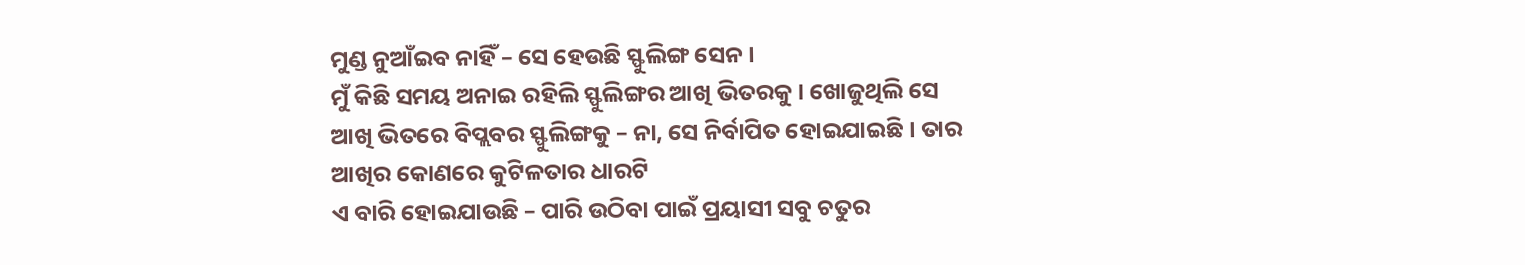ମୁଣ୍ଡ ନୁଆଁଇବ ନାହିଁ – ସେ ହେଉଛି ସ୍ଫୁଲିଙ୍ଗ ସେନ ।
ମୁଁ କିଛି ସମୟ ଅନାଇ ରହିଲି ସ୍ଫୁଲିଙ୍ଗର ଆଖି ଭିତରକୁ । ଖୋଜୁଥିଲି ସେ ଆଖି ଭିତରେ ବିପ୍ଲବର ସ୍ଫୁଲିଙ୍ଗକୁ – ନା, ସେ ନିର୍ବାପିତ ହୋଇଯାଇଛି । ତାର ଆଖିର କୋଣରେ କୁଟିଳତାର ଧାରଟି
ଏ ବାରି ହୋଇଯାଉଛି – ପାରି ଉଠିବା ପାଇଁ ପ୍ରୟାସୀ ସବୁ ଚତୁର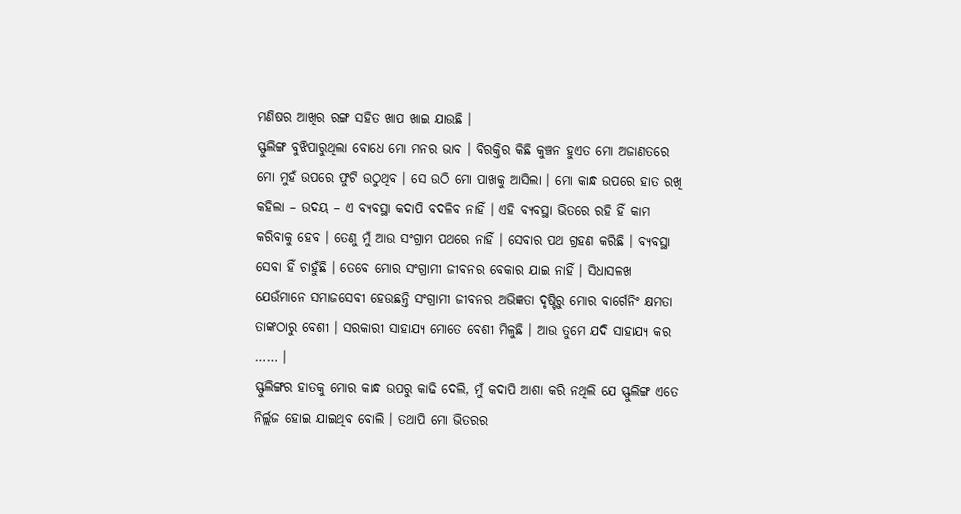ମଣିଷର ଆଖିର ରଙ୍ଗ ସହିତ ଖାପ ଖାଇ ଯାଉଛି ।
ସ୍ଫୁଲିଙ୍ଗ ବୁଝିପାରୁଥିଲା ବୋଧେ ମୋ ମନର ଭାବ । ବିରକ୍ତିର କିଛି କୁଞ୍ଚନ ହୁଏତ ମୋ ଅଜାଣତରେ ମୋ ମୁହଁ ଉପରେ ଫୁଟି ଉଠୁଥିବ । ସେ ଉଠି ମୋ ପାଖକୁ ଆସିଲା । ମୋ କାନ୍ଧ ଉପରେ ହାତ ରଖି କହିଲା – ଉଦୟ – ଏ ବ୍ୟବସ୍ଥା କଦାପି ବଦଳିବ ନାହିଁ । ଏହି ବ୍ୟବସ୍ଥା ଭିତରେ ରହି ହିଁ କାମ କରିବାକୁ ହେବ । ତେଣୁ ମୁଁ ଆଉ ସଂଗ୍ରାମ ପଥରେ ନାହିଁ । ସେବାର ପଥ ଗ୍ରହଣ କରିଛି । ବ୍ୟବସ୍ଥା ସେବା ହିଁ ଚାହୁଁଛି । ତେବେ ମୋର ସଂଗ୍ରାମୀ ଜୀବନର ବେକାର ଯାଇ ନାହିଁ । ସିଧାସଳଖ ଯେଉଁମାନେ ସମାଜସେବୀ ହେଉଛନ୍ତି ସଂଗ୍ରାମୀ ଜୀବନର ଅଭିଜ୍ଞତା ଦୃଷ୍ଟିରୁ ମୋର ବାର୍ଗେନିଂ କ୍ଷମତା ତାଙ୍କଠାରୁ ବେଶୀ । ସରକାରୀ ସାହାଯ୍ୟ ମୋତେ ବେଶୀ ମିଳୁଛି । ଆଉ ତୁମେ ଯଦି ସାହାଯ୍ୟ କର …… ।
ସ୍ଫୁଲିଙ୍ଗର ହାତକୁ ମୋର କାନ୍ଧ ଉପରୁ କାଢି ଦେଲି, ମୁଁ କଦାପି ଆଶା କରି ନଥିଲି ଯେ ସ୍ଫୁଲିଙ୍ଗ ଏତେ ନିର୍ଲ୍ଲଜ ହୋଇ ଯାଇଥିବ ବୋଲି । ତଥାପି ମୋ ଭିତରର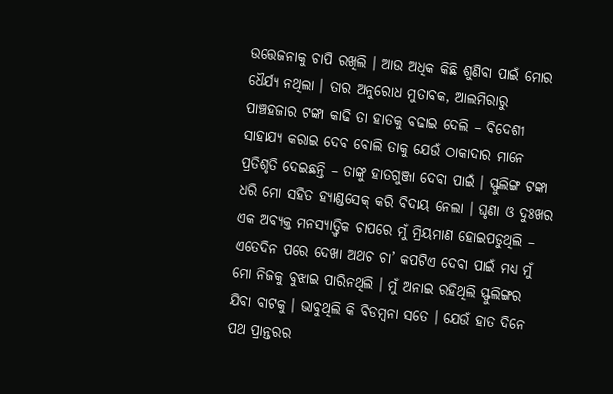ଉତ୍ତେଜନାକୁ ଚାପି ରଖିଲି । ଆଉ ଅଧିକ କିଛି ଶୁଣିବା ପାଇଁ ମୋର ଧୈର୍ଯ୍ୟ ନଥିଲା । ତାର ଅନୁରୋଧ ମୁତାବକ, ଆଲମିରାରୁ ପାଞ୍ଚହଜାର ଟଙ୍କା କାଢି ତା ହାତକୁ ବଢାଇ ଦେଲି – ବିଦେଶୀ ସାହାଯ୍ୟ କରାଇ ଦେବ ବୋଲି ତାକୁ ଯେଉଁ ଠାକାଦାର ମାନେ ପ୍ରତିଶୃତି ଦେଇଛନ୍ତି – ତାଙ୍କୁ ହାତଗୁଞ୍ଜା ଦେବା ପାଇଁ । ସ୍ଫୁଲିଙ୍ଗ ଟଙ୍କା ଧରି ମୋ ସହିତ ହ୍ୟାଣ୍ଡସେକ୍ କରି ବିଦାୟ ନେଲା । ଘୃଣା ଓ ଦୁଃଖର ଏକ ଅବ୍ୟକ୍ତ ମନସ୍ୟାତ୍ତ୍ୱିକ ଚାପରେ ମୁଁ ମ୍ରିୟମାଣ ହୋଇପଡୁଥିଲି – ଏତେଦିନ ପରେ ଦେଖା ଅଥଚ ଚା’ କପଟିଏ ଦେବା ପାଇଁ ମଧ୍ୟ ମୁଁ ମୋ ନିଜକୁ ବୁଝାଇ ପାରିନଥିଲି । ମୁଁ ଅନାଇ ରହିଥିଲି ସ୍ଫୁଲିଙ୍ଗର ଯିବା ବାଟକୁ । ଭାବୁଥିଲି କି ବିଡମ୍ବନା ସତେ । ଯେଉଁ ହାତ ଦିନେ ପଥ ପ୍ରାନ୍ତରର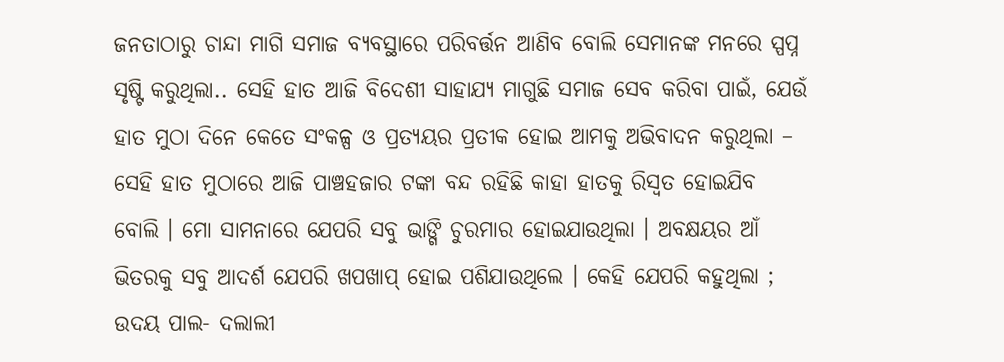ଜନତାଠାରୁ ଚାନ୍ଦା ମାଗି ସମାଜ ବ୍ୟବସ୍ଥାରେ ପରିବର୍ତ୍ତନ ଆଣିବ ବୋଲି ସେମାନଙ୍କ ମନରେ ସ୍ପପ୍ନ ସୃଷ୍ଟି କରୁଥିଲା.. ସେହି ହାତ ଆଜି ବିଦେଶୀ ସାହାଯ୍ୟ ମାଗୁଛି ସମାଜ ସେବ କରିବା ପାଇଁ, ଯେଉଁ ହାତ ମୁଠା ଦିନେ କେତେ ସଂକଳ୍ପ ଓ ପ୍ରତ୍ୟୟର ପ୍ରତୀକ ହୋଇ ଆମକୁ ଅଭିବାଦନ କରୁଥିଲା – ସେହି ହାତ ମୁଠାରେ ଆଜି ପାଞ୍ଚହଜାର ଟଙ୍କା ବନ୍ଦ ରହିଛି କାହା ହାତକୁ ରିସ୍ୱତ ହୋଇଯିବ ବୋଲି । ମୋ ସାମନାରେ ଯେପରି ସବୁ ଭାଙ୍ଗି ଚୁରମାର ହୋଇଯାଉଥିଲା । ଅବକ୍ଷୟର ଆଁ ଭିତରକୁ ସବୁ ଆଦର୍ଶ ଯେପରି ଖପଖାପ୍ ହୋଇ ପଶିଯାଉଥିଲେ । କେହି ଯେପରି କହୁଥିଲା ; ଉଦୟ ପାଲ- ଦଲାଲୀ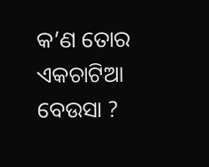କ’ଣ ତୋର ଏକଚାଟିଆ ବେଉସା ?